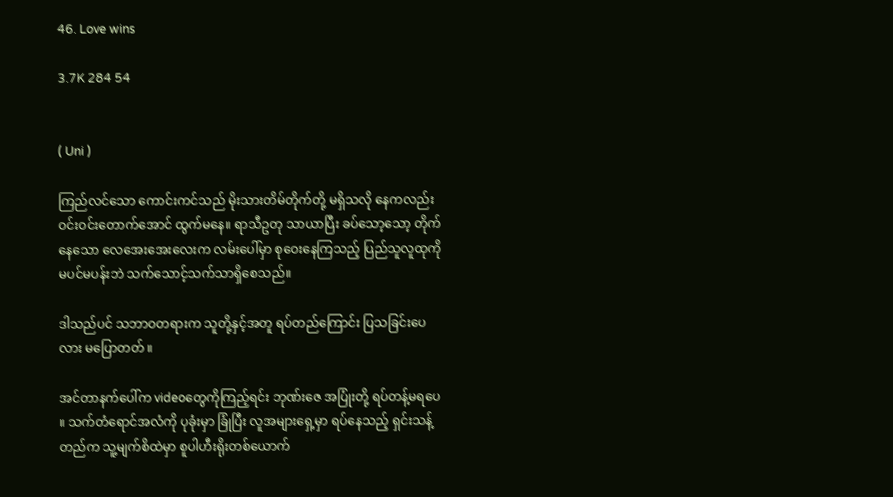46. Love wins

3.7K 284 54


( Uni )

ကြည်လင်သော ကောင်းကင်သည် မိုးသားတိမ်တိုက်တို့ မရှိသလို နေကလည်း ဝင်းဝင်းတောက်အောင် ထွက်မနေ။ ရာသီဥတု သာယာပြီး ခပ်သော့သော့ တိုက်နေသော လေအေးအေးလေးက လမ်းပေါ်မှာ စုဝေးနေကြသည့် ပြည်သူလူထုကို မပင်မပန်းဘဲ သက်သောင့်သက်သာရှိစေသည်။

ဒါသည်ပင် သဘာဝတရားက သူတို့နှင့်အတူ ရပ်တည်ကြောင်း ပြသခြင်းပေလား မပြောတတ် ။

အင်တာနက်ပေါ်က videoတွေကိုကြည့်ရင်း ဘုဏ်းဇေ အပြုံးတို့ ရပ်တန့်မရပေ ။ သက်တံရောင်အလံကို ပုခုံးမှာ ခြုံပြီး လူအများရှေ့မှာ ရပ်နေသည့် ရှင်းသန့်တည်က သူ့မျက်စိထဲမှာ စူပါဟီးရိုးတစ်ယောက်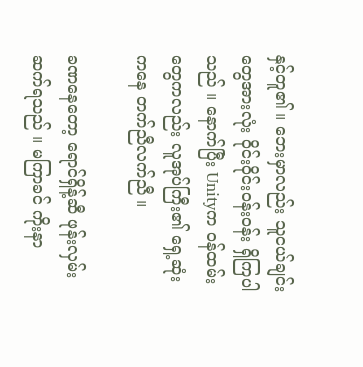နှင့်တူ၏ ။ ဘေးမှာလည်း သူငယ်ချင်းတွေအားလုံး ဝိုင်းဝိုင်းဝန်းဝန်း ရှိကြပါသည် ။ နောက်ပြီး Unityက ဝန်ထမ်းတွေကလည်း လူအုပ်ကြီး၏ ရှေ့ဆုံးကနေ တက်ညီလက်ညီ ။

ခဏနေတော့ ရောင်ရှိန့်ဆီ ဖုန်းလှမ်းဆက်ရသည် ။ မကြာခင် ကိုးနာ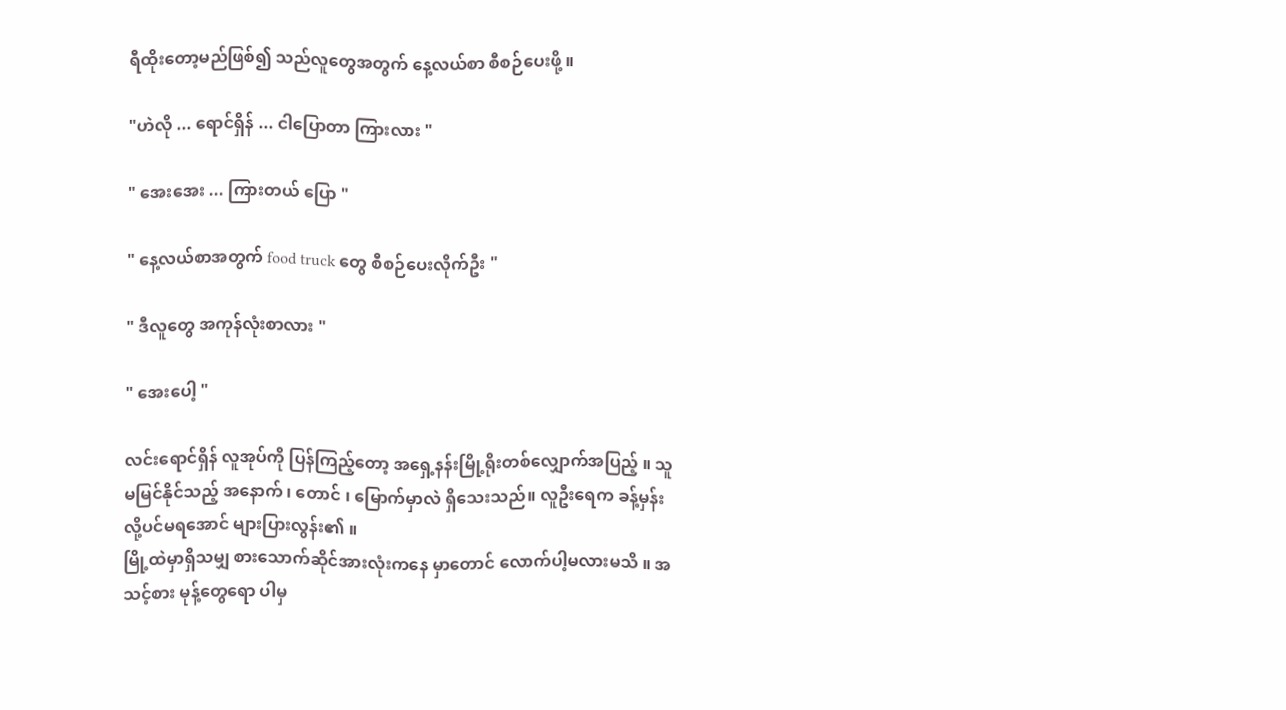ရီထိုးတော့မည်ဖြစ်၍ သည်လူတွေအတွက် နေ့လယ်စာ စီစဉ်ပေးဖို့ ။

"ဟဲလို ... ရောင်ရှိန် ... ငါပြောတာ ကြားလား "

" အေးအေး ... ကြားတယ် ပြော "

" နေ့လယ်စာအတွက် food truck တွေ စီစဉ်ပေးလိုက်ဦး "

" ဒီလူတွေ အကုန်လုံးစာလား "

" အေးပေါ့ "

လင်းရောင်ရှိန် လူအုပ်ကို ပြန်ကြည့်တော့ အရှေ့နန်းမြို့ရိုးတစ်လျှောက်အပြည့် ။ သူမမြင်နိုင်သည့် အနောက် ၊ တောင် ၊ မြောက်မှာလဲ ရှိသေးသည်။ လူဦးရေက ခန့်မှန်းလို့ပင်မရအောင် များပြားလွန်း၏ ။
မြို့ထဲမှာရှိသမျှ စားသောက်ဆိုင်အားလုံးကနေ မှာတောင် လောက်ပါ့မလားမသိ ။ အသင့်စား မုန့်တွေရော ပါမှ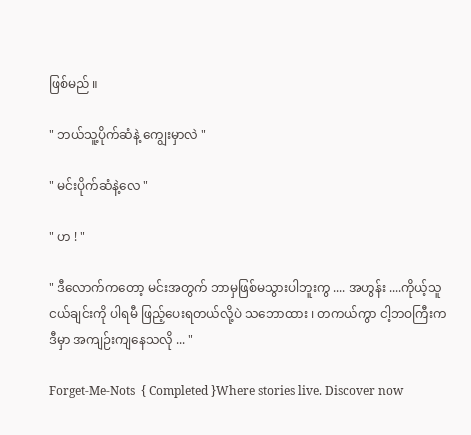ဖြစ်မည် ။

" ဘယ်သူ့ပိုက်ဆံနဲ့ ကျွေးမှာလဲ "

" မင်းပိုက်ဆံနဲ့လေ "

" ဟ ! "

" ဒီလောက်ကတော့ မင်းအတွက် ဘာမှဖြစ်မသွားပါဘူးကွ .... အဟွန်း ....ကိုယ့်သူငယ်ချင်းကို ပါရမီ ဖြည့်ပေးရတယ်လို့ပဲ သဘောထား ၊ တကယ်ကွာ ငါ့ဘဝကြီးက ဒီမှာ အကျဉ်းကျနေသလို ... "

Forget-Me-Nots  { Completed }Where stories live. Discover now